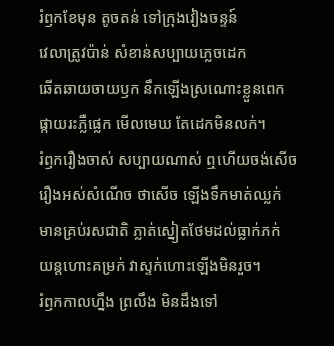រំឭកខែមុន តូចតន់ ទៅក្រុងវៀងចន្ទន៍
វេលាត្រូវប៉ាន់ សំខាន់សប្បាយភ្លេចដេក
ឆើតឆាយចាយឫក នឹកឡើងស្រណោះខ្លួនពេក
ផ្កាយរះភ្លឺផ្លេក មើលមេឃ តែដេកមិនលក់។
រំឭករឿងចាស់ សប្បាយណាស់ ឮហើយចង់សើច
រឿងអស់សំណើច ថាសើច ឡើងទឹកមាត់ឈ្លក់
មានគ្រប់រសជាតិ ភ្លាត់ស្នៀតថែមដល់ធ្លាក់ភក់
យន្តហោះគម្រក់ វាស្ទក់ហោះឡើងមិនរួច។
រំឭកកាលហ្នឹង ព្រលឹង មិនដឹងទៅ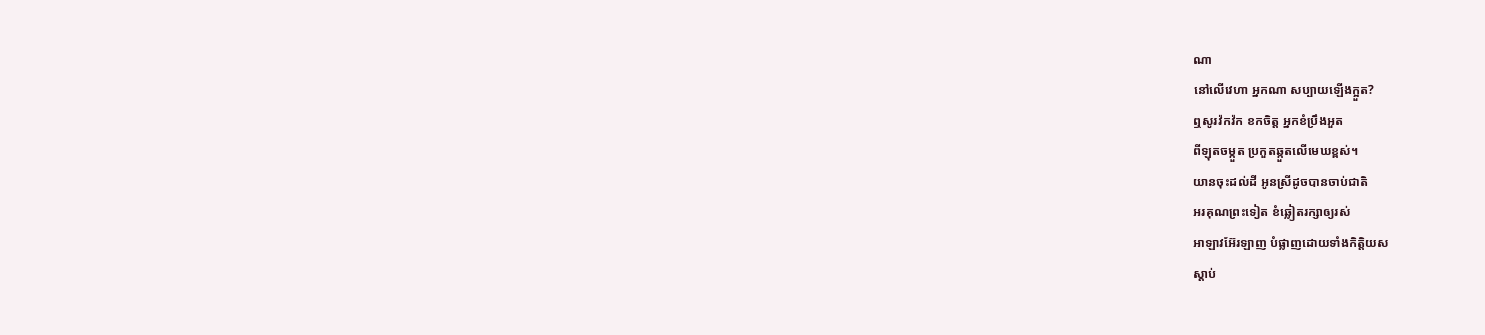ណា
នៅលើវេហា អ្នកណា សប្បាយឡើងក្អួត?
ឮសូរវ៉កវ៉ក ខកចិត្ត អ្នកខំប្រឹងអួត
ពីឡុតចម្កួត ប្រកួតឆ្កួតលើមេឃខ្ពស់។
យានចុះដល់ដី អូនស្រីដូចបានចាប់ជាតិ
អរគុណព្រះទៀត ខំឆ្លៀតរក្សាឲ្យរស់
អាឡាវអ៊ែរឡាញ បំផ្លាញដោយទាំងកិត្តិយស
ស្ដាប់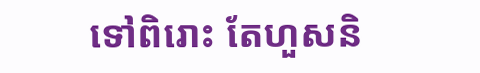ទៅពិរោះ តែហួសនិ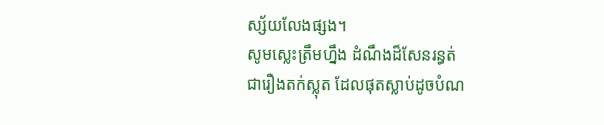ស្ស័យលែងផ្សង។
សូមស្លេះត្រឹមហ្នឹង ដំណឹងដ៏សែនរន្ធត់
ជារឿងតក់ស្លុត ដែលផុតស្លាប់ដូចបំណ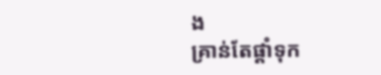ង
គ្រាន់តែផ្ដាំទុក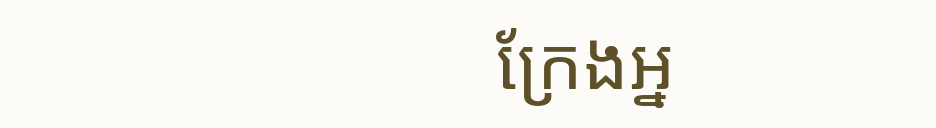ក្រែងអ្ន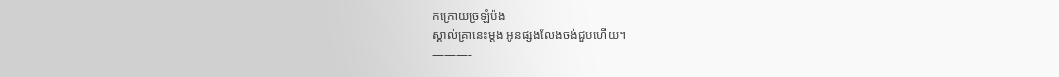កក្រោយច្រឡំប៉ង
ស្គាល់គ្រានេះម្ដង អូនផ្សងលែងចង់ជួបហើយ។
———-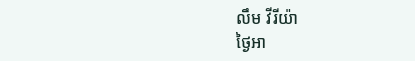លឹម វីរីយ៉ា
ថ្ងៃអា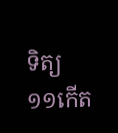ទិត្យ ១១កើត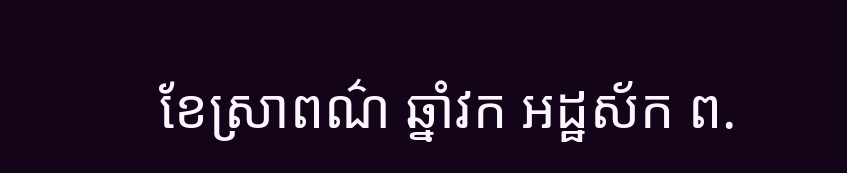ខែស្រាពណ៌ ឆ្នាំវក អដ្ឋស័ក ព.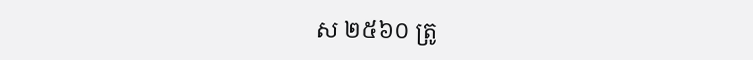ស ២៥៦០ ត្រូ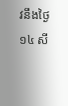វនឹងថ្ងៃ ១៤ សី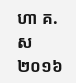ហា គ.ស ២០១៦